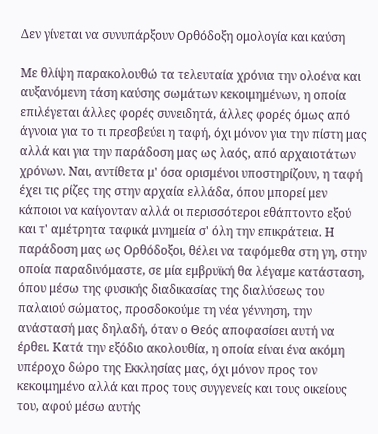Δεν γίνεται να συνυπάρξουν Ορθόδοξη ομολογία και καύση

Με θλίψη παρακολουθώ τα τελευταία χρόνια την ολοένα και αυξανόμενη τάση καύσης σωμάτων κεκοιμημένων, η οποία επιλέγεται άλλες φορές συνειδητά, άλλες φορές όμως από άγνοια για το τι πρεσβεύει η ταφή, όχι μόνον για την πίστη μας αλλά και για την παράδοση μας ως λαός, από αρχαιοτάτων χρόνων. Ναι, αντίθετα μ' όσα ορισμένοι υποστηρίζουν, η ταφή έχει τις ρίζες της στην αρχαία ελλάδα, όπου μπορεί μεν κάποιοι να καίγονταν αλλά οι περισσότεροι εθάπτοντο εξού και τ' αμέτρητα ταφικά μνημεία σ' όλη την επικράτεια. Η παράδοση μας ως Ορθόδοξοι, θέλει να ταφόμεθα στη γη, στην οποία παραδινόμαστε, σε μία εμβρυϊκή θα λέγαμε κατάσταση, όπου μέσω της φυσικής διαδικασίας της διαλύσεως του παλαιού σώματος, προσδοκούμε τη νέα γέννηση, την ανάστασή μας δηλαδή, όταν ο Θεός αποφασίσει αυτή να έρθει. Κατά την εξόδιο ακολουθία, η οποία είναι ένα ακόμη υπέροχο δώρο της Εκκλησίας μας, όχι μόνον προς τον κεκοιμημένο αλλά και προς τους συγγενείς και τους οικείους του, αφού μέσω αυτής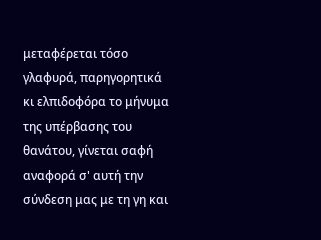μεταφέρεται τόσο γλαφυρά, παρηγορητικά κι ελπιδοφόρα το μήνυμα της υπέρβασης του θανάτου, γίνεται σαφή αναφορά σ' αυτή την σύνδεση μας με τη γη και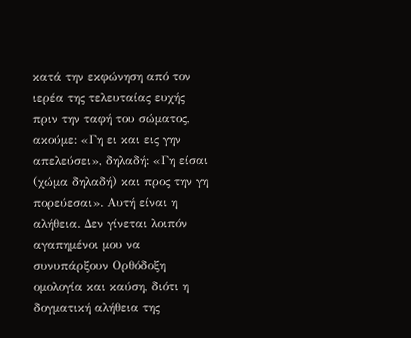κατά την εκφώνηση από τον ιερέα της τελευταίας ευχής πριν την ταφή του σώματος, ακούμε: «Γη ει και εις γην απελεύσει», δηλαδή: «Γη είσαι (χώμα δηλαδή) και προς την γη πορεύεσαι». Aυτή είναι η αλήθεια. Δεν γίνεται λοιπόν αγαπημένοι μου να συνυπάρξουν Ορθόδοξη ομολογία και καύση, διότι η δογματική αλήθεια της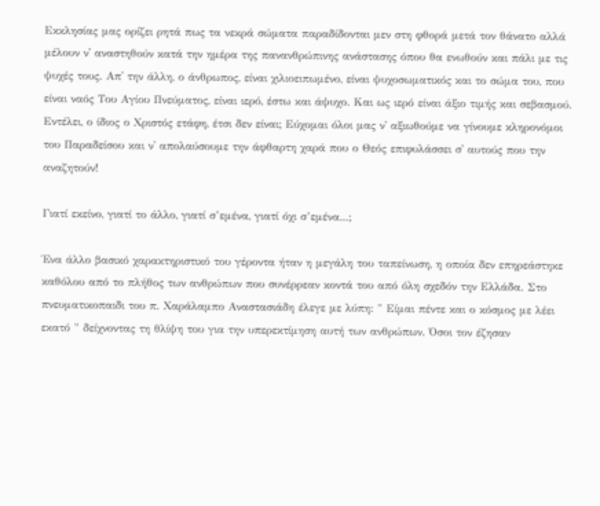Εκκλησίας μας ορίζει ρητά πως τα νεκρά σώματα παραδίδονται μεν στη φθορά μετά τον θάνατο αλλά μέλουν ν' αναστηθούν κατά την ημέρα της πανανθρώπινης ανάστασης όπου θα ενωθούν και πάλι με τις ψυχές τους. Απ' την άλλη, ο άνθρωπος, είναι χιλιοειπωμένο, είναι ψυχοσωματικός και το σώμα του, που είναι ναός Του Αγίου Πνεύματος, είναι ιερό, έστω και άψυχο. Και ως ιερό είναι άξιο τιμής και σεβασμού. Εντέλει, ο ίδιος ο Χριστός ετάφη, έτσι δεν είναι; Εύχομαι όλοι μας ν' αξιωθούμε να γίνουμε κληρονόμοι του Παραδείσου και ν' απολαύσουμε την άφθαρτη χαρά που ο Θεός επιφυλάσσει σ' αυτούς που την αναζητούν!

Γιατί εκείνο, γιατί το άλλο, γιατί σ’εμένα, γιατί όχι σ’εμένα...;

Ένα άλλο βασικό χαρακτηριστικό του γέροντα ήταν η μεγάλη του ταπείνωση, η οποία δεν επηρεάστηκε καθόλου από το πλήθος των ανθρώπων που συνέρρεαν κοντά του από όλη σχεδόν την Ελλάδα. Στο πνευματικοπαιδι του π. Χαράλαμπο Αναστασιάδη έλεγε με λύπη: " Είμαι πέντε και ο κόσμος με λέει εκατό " δείχνοντας τη θλίψη του για την υπερεκτίμηση αυτή των ανθρώπων. Όσοι τον έζησαν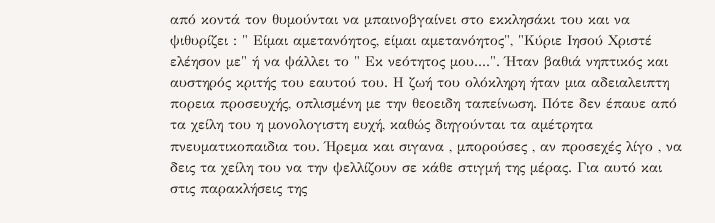από κοντά τον θυμούνται να μπαινοβγαίνει στο εκκλησάκι του και να ψιθυρίζει : " Είμαι αμετανόητος, είμαι αμετανόητος", "Κύριε Ιησού Χριστέ ελέησον με" ή να ψάλλει το " Εκ νεότητος μου....". Ήταν βαθιά νηπτικός και αυστηρός κριτής του εαυτού του. Η ζωή του ολόκληρη ήταν μια αδειαλειπτη πορεια προσευχής, οπλισμένη με την θεοειδη ταπείνωση. Πότε δεν έπαυε από τα χείλη του η μονολογιστη ευχή, καθώς διηγούνται τα αμέτρητα πνευματικοπαιδια του. Ήρεμα και σιγανα , μπορούσες , αν προσεχές λίγο , να δεις τα χείλη του να την ψελλίζουν σε κάθε στιγμή της μέρας. Για αυτό και στις παρακλήσεις της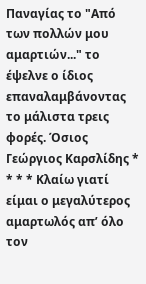Παναγίας το "Από των πολλών μου αμαρτιών..." το έψελνε ο ίδιος επαναλαμβάνοντας το μάλιστα τρεις φορές. Όσιος Γεώργιος Καρσλίδης * * * * Κλαίω γιατί είμαι ο μεγαλύτερος αμαρτωλός απ’ όλο τον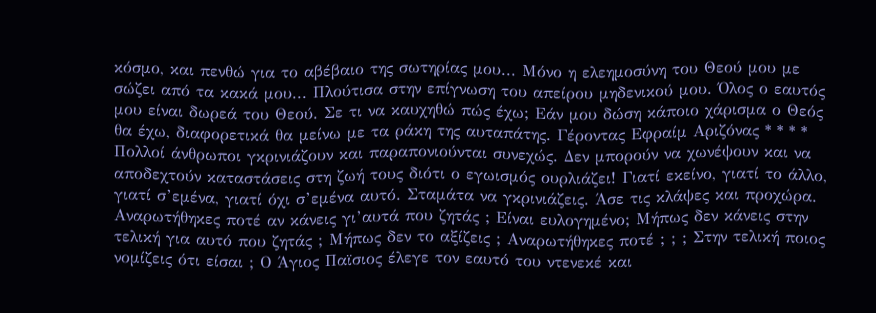κόσμο, και πενθώ για το αβέβαιο της σωτηρίας μου... Μόνο η ελεημοσύνη του Θεού μου με σώζει από τα κακά μου... Πλούτισα στην επίγνωση του απείρου μηδενικού μου. Όλος ο εαυτός μου είναι δωρεά του Θεού. Σε τι να καυχηθώ πώς έχω; Εάν μου δώση κάποιο χάρισμα ο Θεός θα έχω, διαφορετικά θα μείνω με τα ράκη της αυταπάτης. Γέροντας Εφραίμ Αριζόνας * * * * Πολλοί άνθρωποι γκρινιάζουν και παραπονιούνται συνεχώς. Δεν μπορούν να χωνέψουν και να αποδεχτούν καταστάσεις στη ζωή τους διότι ο εγωισμός ουρλιάζει! Γιατί εκείνο, γιατί το άλλο, γιατί σ’εμένα, γιατί όχι σ’εμένα αυτό. Σταμάτα να γκρινιάζεις. Άσε τις κλάψες και προχώρα. Αναρωτήθηκες ποτέ αν κάνεις γι’αυτά που ζητάς ; Είναι ευλογημένο; Μήπως δεν κάνεις στην τελική για αυτό που ζητάς ; Μήπως δεν το αξίζεις ; Αναρωτήθηκες ποτέ ; ; ; Στην τελική ποιος νομίζεις ότι είσαι ; Ο Άγιος Παϊσιος έλεγε τον εαυτό του ντενεκέ και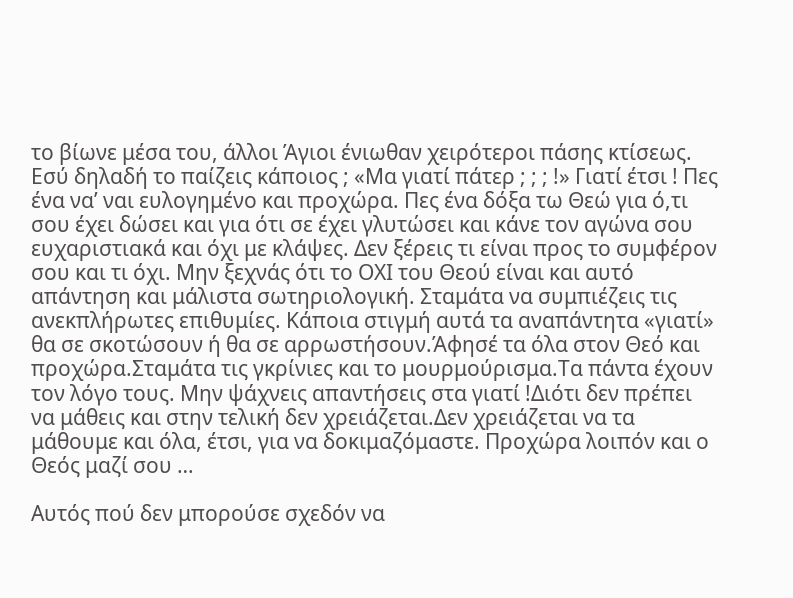το βίωνε μέσα του, άλλοι Άγιοι ένιωθαν χειρότεροι πάσης κτίσεως. Εσύ δηλαδή το παίζεις κάποιος ; «Μα γιατί πάτερ ; ; ; !» Γιατί έτσι ! Πες ένα να’ ναι ευλογημένο και προχώρα. Πες ένα δόξα τω Θεώ για ό,τι σου έχει δώσει και για ότι σε έχει γλυτώσει και κάνε τον αγώνα σου ευχαριστιακά και όχι με κλάψες. Δεν ξέρεις τι είναι προς το συμφέρον σου και τι όχι. Μην ξεχνάς ότι το ΟΧΙ του Θεού είναι και αυτό απάντηση και μάλιστα σωτηριολογική. Σταμάτα να συμπιέζεις τις ανεκπλήρωτες επιθυμίες. Κάποια στιγμή αυτά τα αναπάντητα «γιατί» θα σε σκοτώσουν ή θα σε αρρωστήσουν.Άφησέ τα όλα στον Θεό και προχώρα.Σταμάτα τις γκρίνιες και το μουρμούρισμα.Τα πάντα έχουν τον λόγο τους. Μην ψάχνεις απαντήσεις στα γιατί !Διότι δεν πρέπει να μάθεις και στην τελική δεν χρειάζεται.Δεν χρειάζεται να τα μάθουμε και όλα, έτσι, για να δοκιμαζόμαστε. Προχώρα λοιπόν και ο Θεός μαζί σου …

Αυτός πού δεν μπορούσε σχεδόν να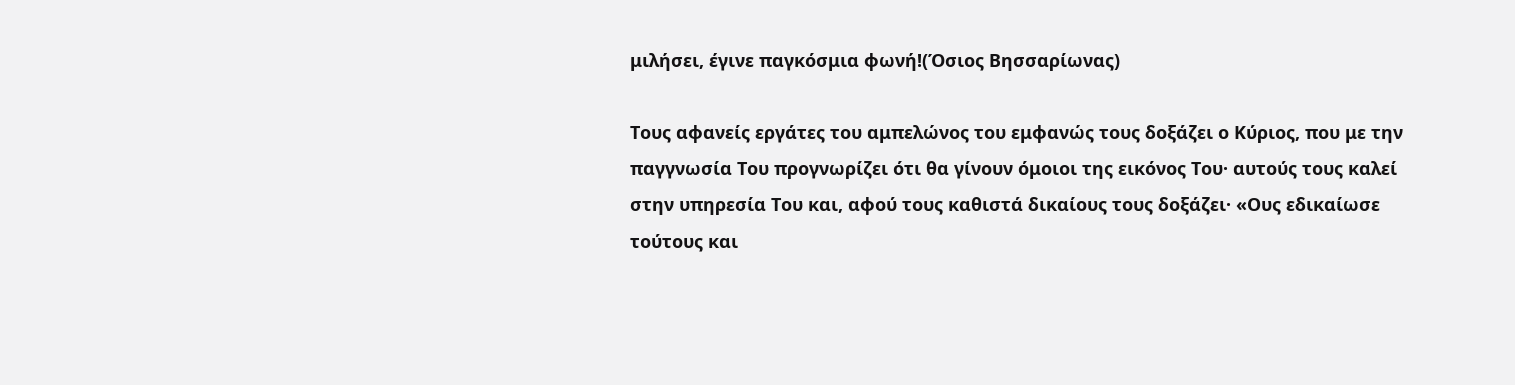μιλήσει, έγινε παγκόσμια φωνή!(Όσιος Βησσαρίωνας)

Τους αφανείς εργάτες του αμπελώνος του εμφανώς τους δοξάζει ο Κύριος, που με την παγγνωσία Του προγνωρίζει ότι θα γίνουν όμοιοι της εικόνος Του· αυτούς τους καλεί στην υπηρεσία Του και, αφού τους καθιστά δικαίους τους δοξάζει· «Ους εδικαίωσε τούτους και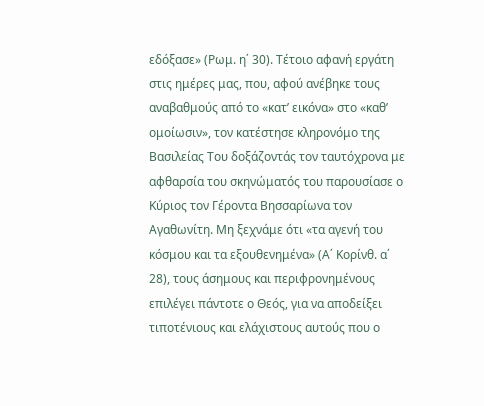εδόξασε» (Ρωμ. η΄ 30). Τέτοιο αφανή εργάτη στις ημέρες μας, που, αφού ανέβηκε τους αναβαθμούς από το «κατ’ εικόνα» στο «καθ’ ομοίωσιν», τον κατέστησε κληρονόμο της Βασιλείας Του δοξάζοντάς τον ταυτόχρονα με αφθαρσία του σκηνώματός του παρουσίασε ο Κύριος τον Γέροντα Βησσαρίωνα τον Αγαθωνίτη. Μη ξεχνάμε ότι «τα αγενή του κόσμου και τα εξουθενημένα» (Α΄ Κορίνθ. α΄ 28), τους άσημους και περιφρονημένους επιλέγει πάντοτε ο Θεός, για να αποδείξει τιποτένιους και ελάχιστους αυτούς που ο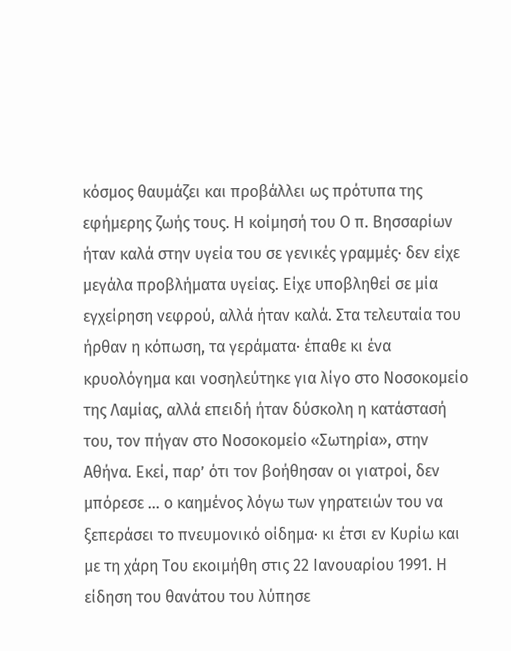κόσμος θαυμάζει και προβάλλει ως πρότυπα της εφήμερης ζωής τους. Η κοίμησή του Ο π. Βησσαρίων ήταν καλά στην υγεία του σε γενικές γραμμές· δεν είχε μεγάλα προβλήματα υγείας. Είχε υποβληθεί σε μία εγχείρηση νεφρού, αλλά ήταν καλά. Στα τελευταία του ήρθαν η κόπωση, τα γεράματα· έπαθε κι ένα κρυολόγημα και νοσηλεύτηκε για λίγο στο Νοσοκομείο της Λαμίας, αλλά επειδή ήταν δύσκολη η κατάστασή του, τον πήγαν στο Νοσοκομείο «Σωτηρία», στην Αθήνα. Εκεί, παρ’ ότι τον βοήθησαν οι γιατροί, δεν μπόρεσε … ο καημένος λόγω των γηρατειών του να ξεπεράσει το πνευμονικό οίδημα· κι έτσι εν Κυρίω και με τη χάρη Του εκοιμήθη στις 22 Ιανουαρίου 1991. Η είδηση του θανάτου του λύπησε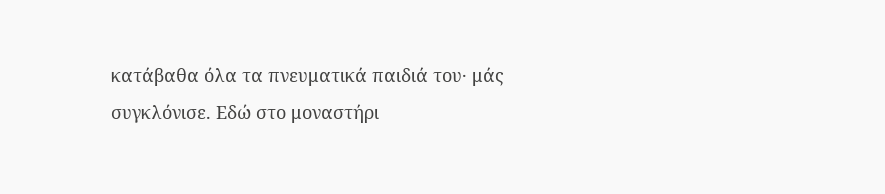κατάβαθα όλα τα πνευματικά παιδιά του· μάς συγκλόνισε. Εδώ στο μοναστήρι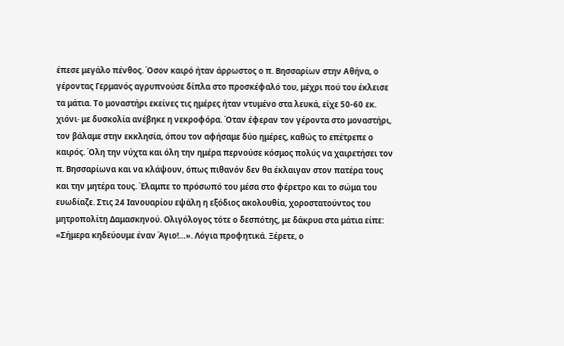έπεσε μεγάλο πένθος. Όσον καιρό ήταν άρρωστος ο π. Βησσαρίων στην Αθήνα, ο γέροντας Γερμανός αγρυπνούσε δίπλα στο προσκέφαλό του, μέχρι πού του έκλεισε τα μάτια. Το μοναστήρι εκείνες τις ημέρες ήταν ντυμένο στα λευκά, είχε 50-60 εκ. χιόνι· με δυσκολία ανέβηκε η νεκροφόρα. Όταν έφεραν τον γέροντα στο μοναστήρι, τον βάλαμε στην εκκλησία, όπου τον αφήσαμε δύο ημέρες, καθώς το επέτρεπε ο καιρός. Όλη την νύχτα και όλη την ημέρα περνούσε κόσμος πολύς να χαιρετήσει τον π. Βησσαρίωνα και να κλάψουν, όπως πιθανόν δεν θα έκλαιγαν στον πατέρα τους και την μητέρα τους. Έλαμπε το πρόσωπό του μέσα στο φέρετρο και το σώμα του ευωδίαζε. Στις 24 Ιανουαρίου εψάλη η εξόδιος ακολουθία, χοροστατούντος του μητροπολίτη Δαμασκηνού. Ολιγόλογος τότε ο δεσπότης, με δάκρυα στα μάτια είπε: «Σήμερα κηδεύουμε έναν Άγιο!…». Λόγια προφητικά. Ξέρετε, ο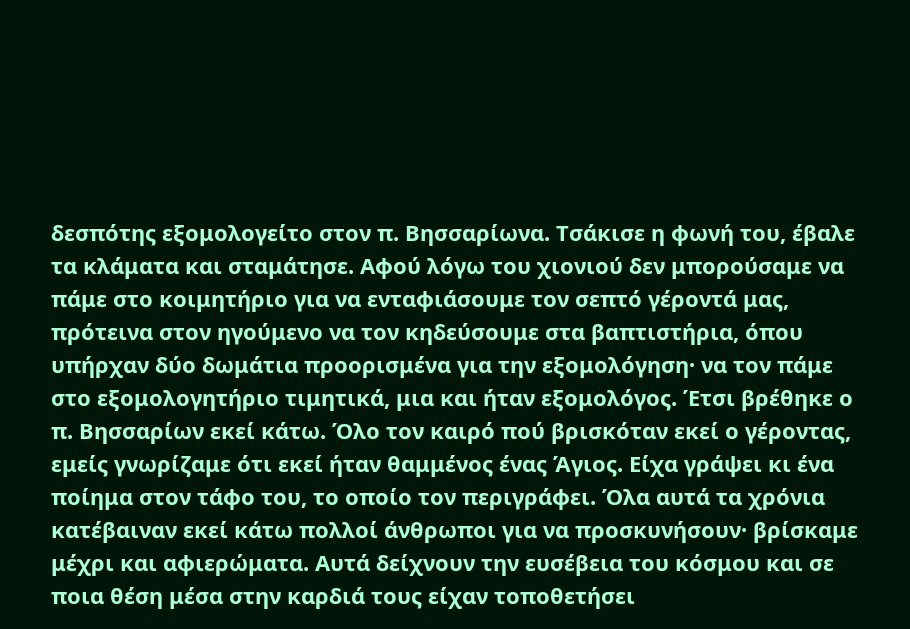δεσπότης εξομολογείτο στον π. Βησσαρίωνα. Τσάκισε η φωνή του, έβαλε τα κλάματα και σταμάτησε. Αφού λόγω του χιονιού δεν μπορούσαμε να πάμε στο κοιμητήριο για να ενταφιάσουμε τον σεπτό γέροντά μας, πρότεινα στον ηγούμενο να τον κηδεύσουμε στα βαπτιστήρια, όπου υπήρχαν δύο δωμάτια προορισμένα για την εξομολόγηση· να τον πάμε στο εξομολογητήριο τιμητικά, μια και ήταν εξομολόγος. Έτσι βρέθηκε ο π. Βησσαρίων εκεί κάτω. Όλο τον καιρό πού βρισκόταν εκεί ο γέροντας, εμείς γνωρίζαμε ότι εκεί ήταν θαμμένος ένας Άγιος. Είχα γράψει κι ένα ποίημα στον τάφο του, το οποίο τον περιγράφει. Όλα αυτά τα χρόνια κατέβαιναν εκεί κάτω πολλοί άνθρωποι για να προσκυνήσουν· βρίσκαμε μέχρι και αφιερώματα. Αυτά δείχνουν την ευσέβεια του κόσμου και σε ποια θέση μέσα στην καρδιά τους είχαν τοποθετήσει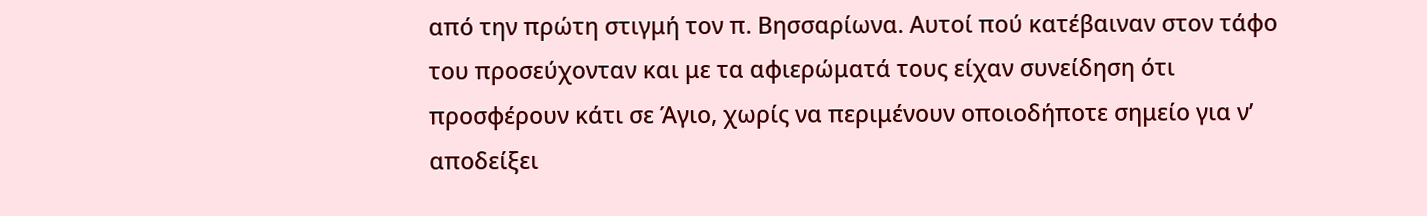από την πρώτη στιγμή τον π. Βησσαρίωνα. Αυτοί πού κατέβαιναν στον τάφο του προσεύχονταν και με τα αφιερώματά τους είχαν συνείδηση ότι προσφέρουν κάτι σε Άγιο, χωρίς να περιμένουν οποιοδήποτε σημείο για ν’ αποδείξει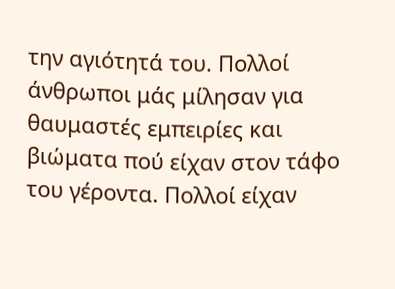την αγιότητά του. Πολλοί άνθρωποι μάς μίλησαν για θαυμαστές εμπειρίες και βιώματα πού είχαν στον τάφο του γέροντα. Πολλοί είχαν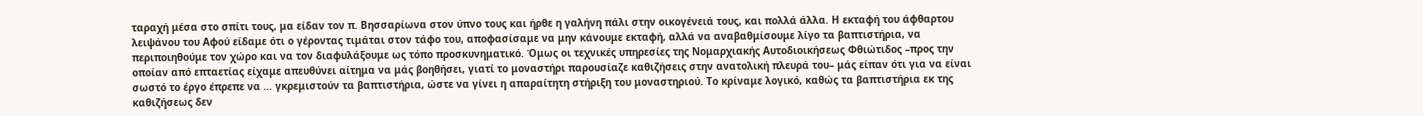ταραχή μέσα στο σπίτι τους, μα είδαν τον π. Βησσαρίωνα στον ύπνο τους και ήρθε η γαλήνη πάλι στην οικογένειά τους, και πολλά άλλα. Η εκταφή του άφθαρτου λειψάνου του Αφού είδαμε ότι ο γέροντας τιμάται στον τάφο του, αποφασίσαμε να μην κάνουμε εκταφή, αλλά να αναβαθμίσουμε λίγο τα βαπτιστήρια, να περιποιηθούμε τον χώρο και να τον διαφυλάξουμε ως τόπο προσκυνηματικό. Όμως οι τεχνικές υπηρεσίες της Νομαρχιακής Αυτοδιοικήσεως Φθιώτιδος –προς την οποίαν από επταετίας είχαμε απευθύνει αίτημα να μάς βοηθήσει, γιατί το μοναστήρι παρουσίαζε καθιζήσεις στην ανατολική πλευρά του– μάς είπαν ότι για να είναι σωστό το έργο έπρεπε να … γκρεμιστούν τα βαπτιστήρια, ώστε να γίνει η απαραίτητη στήριξη του μοναστηριού. Το κρίναμε λογικό, καθώς τα βαπτιστήρια εκ της καθιζήσεως δεν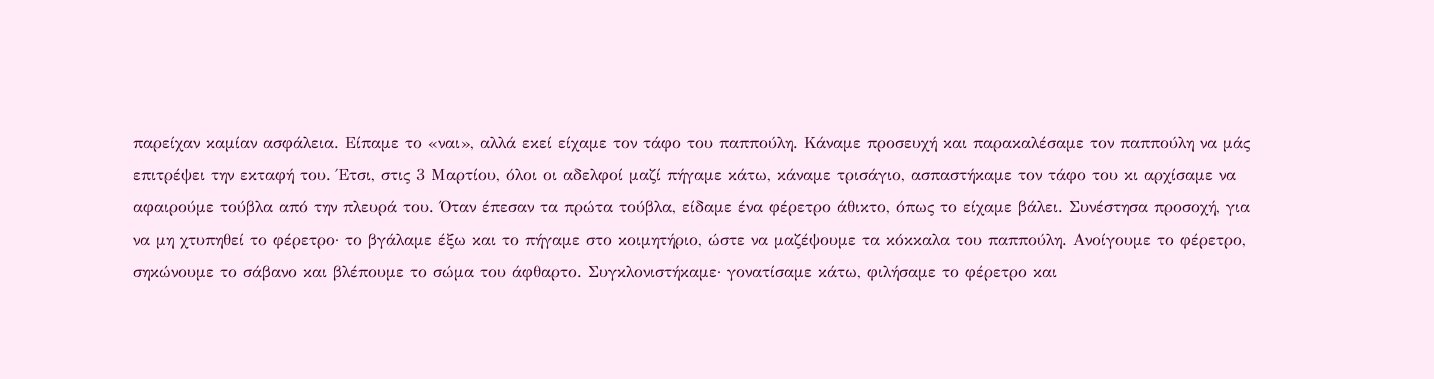παρείχαν καμίαν ασφάλεια. Είπαμε το «ναι», αλλά εκεί είχαμε τον τάφο του παππούλη. Κάναμε προσευχή και παρακαλέσαμε τον παππούλη να μάς επιτρέψει την εκταφή του. Έτσι, στις 3 Μαρτίου, όλοι οι αδελφοί μαζί πήγαμε κάτω, κάναμε τρισάγιο, ασπαστήκαμε τον τάφο του κι αρχίσαμε να αφαιρούμε τούβλα από την πλευρά του. Όταν έπεσαν τα πρώτα τούβλα, είδαμε ένα φέρετρο άθικτο, όπως το είχαμε βάλει. Συνέστησα προσοχή, για να μη χτυπηθεί το φέρετρο· το βγάλαμε έξω και το πήγαμε στο κοιμητήριο, ώστε να μαζέψουμε τα κόκκαλα του παππούλη. Ανοίγουμε το φέρετρο, σηκώνουμε το σάβανο και βλέπουμε το σώμα του άφθαρτο. Συγκλονιστήκαμε· γονατίσαμε κάτω, φιλήσαμε το φέρετρο και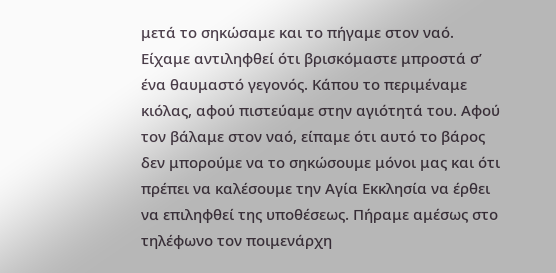μετά το σηκώσαμε και το πήγαμε στον ναό. Είχαμε αντιληφθεί ότι βρισκόμαστε μπροστά σ’ ένα θαυμαστό γεγονός. Κάπου το περιμέναμε κιόλας, αφού πιστεύαμε στην αγιότητά του. Αφού τον βάλαμε στον ναό, είπαμε ότι αυτό το βάρος δεν μπορούμε να το σηκώσουμε μόνοι μας και ότι πρέπει να καλέσουμε την Αγία Εκκλησία να έρθει να επιληφθεί της υποθέσεως. Πήραμε αμέσως στο τηλέφωνο τον ποιμενάρχη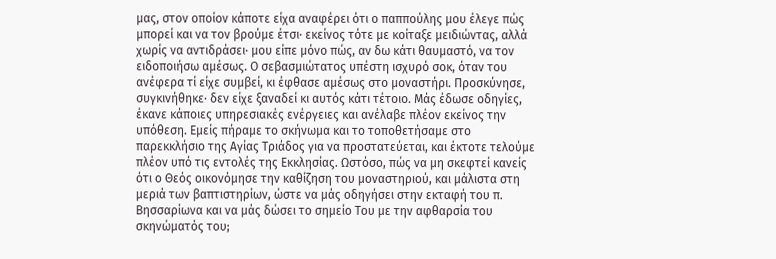μας, στον οποίον κάποτε είχα αναφέρει ότι ο παππούλης μου έλεγε πώς μπορεί και να τον βρούμε έτσι· εκείνος τότε με κοίταξε μειδιώντας, αλλά χωρίς να αντιδράσει· μου είπε μόνο πώς, αν δω κάτι θαυμαστό, να τον ειδοποιήσω αμέσως. Ο σεβασμιώτατος υπέστη ισχυρό σοκ, όταν του ανέφερα τί είχε συμβεί, κι έφθασε αμέσως στο μοναστήρι. Προσκύνησε, συγκινήθηκε· δεν είχε ξαναδεί κι αυτός κάτι τέτοιο. Μάς έδωσε οδηγίες, έκανε κάποιες υπηρεσιακές ενέργειες και ανέλαβε πλέον εκείνος την υπόθεση. Εμείς πήραμε το σκήνωμα και το τοποθετήσαμε στο παρεκκλήσιο της Αγίας Τριάδος για να προστατεύεται, και έκτοτε τελούμε πλέον υπό τις εντολές της Εκκλησίας. Ωστόσο, πώς να μη σκεφτεί κανείς ότι ο Θεός οικονόμησε την καθίζηση του μοναστηριού, και μάλιστα στη μεριά των βαπτιστηρίων, ώστε να μάς οδηγήσει στην εκταφή του π. Βησσαρίωνα και να μάς δώσει το σημείο Του με την αφθαρσία του σκηνώματός του;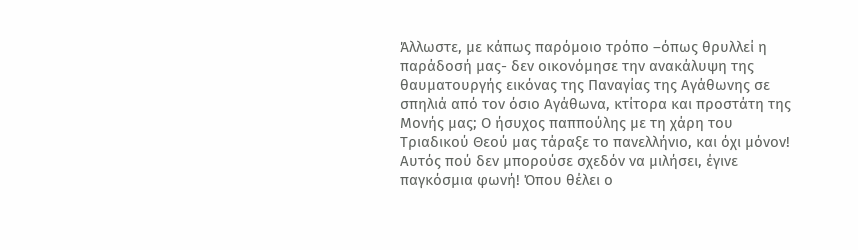Άλλωστε, με κάπως παρόμοιο τρόπο –όπως θρυλλεί η παράδοσή μας- δεν οικονόμησε την ανακάλυψη της θαυματουργής εικόνας της Παναγίας της Αγάθωνης σε σπηλιά από τον όσιο Αγάθωνα, κτίτορα και προστάτη της Μονής μας; Ο ήσυχος παππούλης με τη χάρη του Τριαδικού Θεού μας τάραξε το πανελλήνιο, και όχι μόνον! Αυτός πού δεν μπορούσε σχεδόν να μιλήσει, έγινε παγκόσμια φωνή! Όπου θέλει ο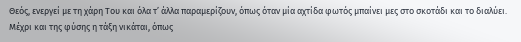Θεός, ενεργεί με τη χάρη Του και όλα τ’ άλλα παραμερίζουν, όπως όταν μία αχτίδα φωτός μπαίνει μες στο σκοτάδι και το διαλύει. Μέχρι και της φύσης η τάξη νικάται, όπως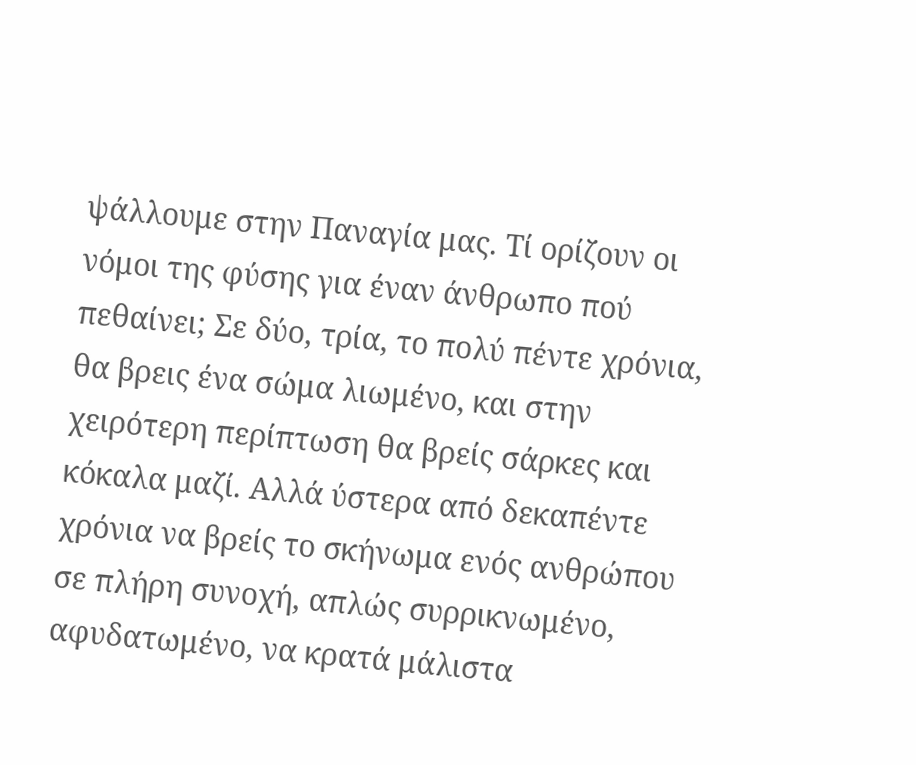ψάλλουμε στην Παναγία μας. Τί ορίζουν οι νόμοι της φύσης για έναν άνθρωπο πού πεθαίνει; Σε δύο, τρία, το πολύ πέντε χρόνια, θα βρεις ένα σώμα λιωμένο, και στην χειρότερη περίπτωση θα βρείς σάρκες και κόκαλα μαζί. Αλλά ύστερα από δεκαπέντε χρόνια να βρείς το σκήνωμα ενός ανθρώπου σε πλήρη συνοχή, απλώς συρρικνωμένο, αφυδατωμένο, να κρατά μάλιστα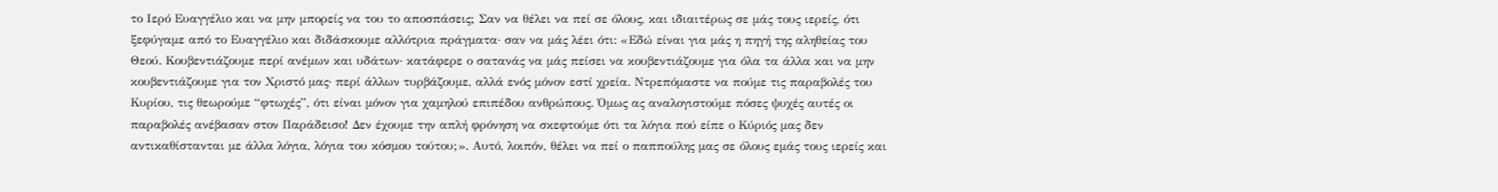το Ιερό Ευαγγέλιο και να μην μπορείς να του το αποσπάσεις; Σαν να θέλει να πεί σε όλους, και ιδιαιτέρως σε μάς τους ιερείς, ότι ξεφύγαμε από το Ευαγγέλιο και διδάσκουμε αλλότρια πράγματα· σαν να μάς λέει ότι: «Εδώ είναι για μάς η πηγή της αληθείας του Θεού. Κουβεντιάζουμε περί ανέμων και υδάτων· κατάφερε ο σατανάς να μάς πείσει να κουβεντιάζουμε για όλα τα άλλα και να μην κουβεντιάζουμε για τον Χριστό μας· περί άλλων τυρβάζουμε, αλλά ενός μόνον εστί χρεία. Ντρεπόμαστε να πούμε τις παραβολές του Κυρίου, τις θεωρούμε “φτωχές”, ότι είναι μόνον για χαμηλού επιπέδου ανθρώπους. Όμως ας αναλογιστούμε πόσες ψυχές αυτές οι παραβολές ανέβασαν στον Παράδεισο! Δεν έχουμε την απλή φρόνηση να σκεφτούμε ότι τα λόγια πού είπε ο Κύριός μας δεν αντικαθίστανται με άλλα λόγια, λόγια του κόσμου τούτου;». Αυτό, λοιπόν, θέλει να πεί ο παππούλης μας σε όλους εμάς τους ιερείς και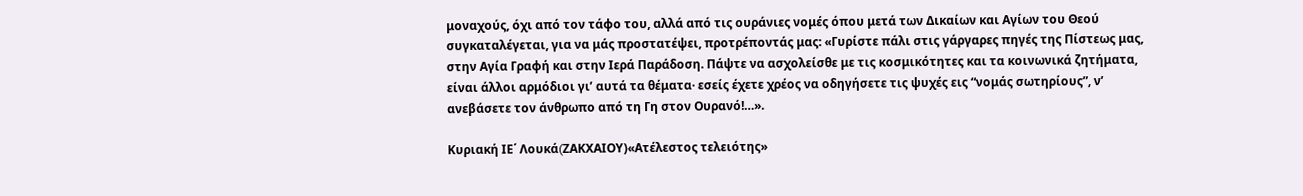μοναχούς, όχι από τον τάφο του, αλλά από τις ουράνιες νομές όπου μετά των Δικαίων και Αγίων του Θεού συγκαταλέγεται, για να μάς προστατέψει, προτρέποντάς μας: «Γυρίστε πάλι στις γάργαρες πηγές της Πίστεως μας, στην Αγία Γραφή και στην Ιερά Παράδοση. Πάψτε να ασχολείσθε με τις κοσμικότητες και τα κοινωνικά ζητήματα, είναι άλλοι αρμόδιοι γι’ αυτά τα θέματα· εσείς έχετε χρέος να οδηγήσετε τις ψυχές εις “νομάς σωτηρίους”, ν’ ανεβάσετε τον άνθρωπο από τη Γη στον Ουρανό!…».

Κυριακή ΙΕ΄ Λουκά(ZΑΚΧΑΙΟΥ)«Ατέλεστος τελειότης»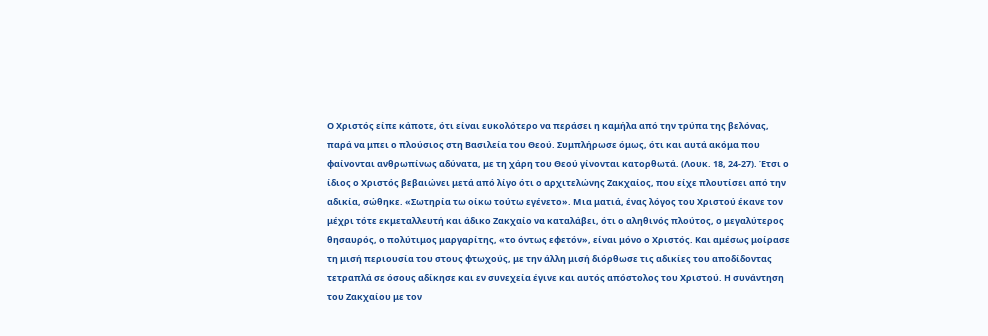Ο Χριστός είπε κάποτε, ότι είναι ευκολότερο να περάσει η καμήλα από την τρύπα της βελόνας, παρά να μπει ο πλούσιος στη Βασιλεία του Θεού. Συμπλήρωσε όμως, ότι και αυτά ακόμα που φαίνονται ανθρωπίνως αδύνατα, με τη χάρη του Θεού γίνονται κατορθωτά. (Λουκ. 18, 24-27). Έτσι ο ίδιος ο Χριστός βεβαιώνει μετά από λίγο ότι ο αρχιτελώνης Ζακχαίος, που είχε πλουτίσει από την αδικία, σώθηκε. «Σωτηρία τω οίκω τούτω εγένετο». Μια ματιά, ένας λόγος του Χριστού έκανε τον μέχρι τότε εκμεταλλευτή και άδικο Ζακχαίο να καταλάβει, ότι ο αληθινός πλούτος, ο μεγαλύτερος θησαυρός, ο πολύτιμος μαργαρίτης, «το όντως εφετόν», είναι μόνο ο Χριστός. Και αμέσως μοίρασε τη μισή περιουσία του στους φτωχούς, με την άλλη μισή διόρθωσε τις αδικίες του αποδίδοντας τετραπλά σε όσους αδίκησε και εν συνεχεία έγινε και αυτός απόστολος του Χριστού. Η συνάντηση του Ζακχαίου με τον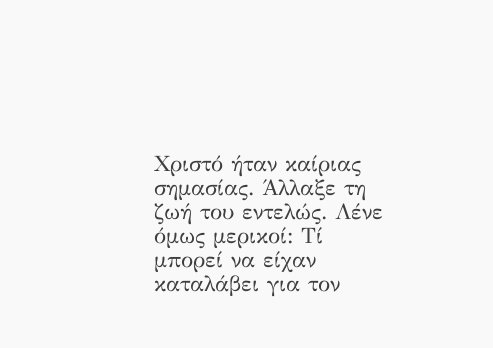Χριστό ήταν καίριας σημασίας. Άλλαξε τη ζωή του εντελώς. Λένε όμως μερικοί: Τί μπορεί να είχαν καταλάβει για τον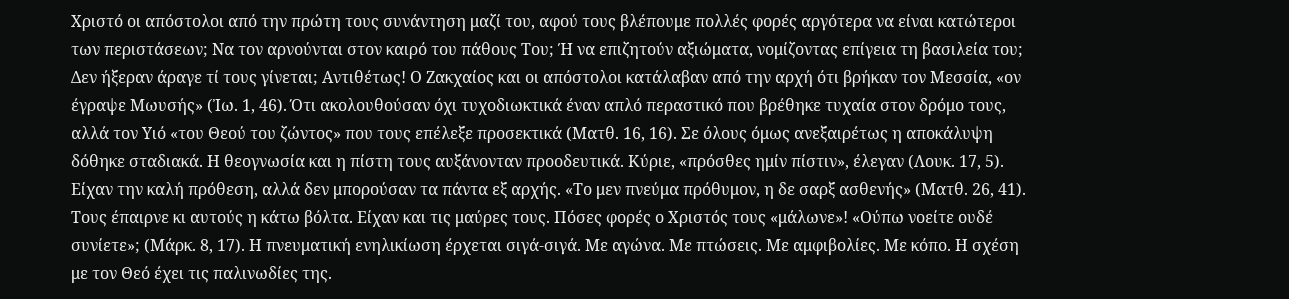Χριστό οι απόστολοι από την πρώτη τους συνάντηση μαζί του, αφού τους βλέπουμε πολλές φορές αργότερα να είναι κατώτεροι των περιστάσεων; Να τον αρνούνται στον καιρό του πάθους Tου; Ή να επιζητούν αξιώματα, νομίζοντας επίγεια τη βασιλεία του; Δεν ήξεραν άραγε τί τους γίνεται; Αντιθέτως! Ο Ζακχαίος και οι απόστολοι κατάλαβαν από την αρχή ότι βρήκαν τον Μεσσία, «ον έγραψε Μωυσής» (Ἰω. 1, 46). Ότι ακολουθούσαν όχι τυχοδιωκτικά έναν απλό περαστικό που βρέθηκε τυχαία στον δρόμο τους, αλλά τον Υιό «του Θεού του ζώντος» που τους επέλεξε προσεκτικά (Ματθ. 16, 16). Σε όλους όμως ανεξαιρέτως η αποκάλυψη δόθηκε σταδιακά. Η θεογνωσία και η πίστη τους αυξάνονταν προοδευτικά. Κύριε, «πρόσθες ημίν πίστιν», έλεγαν (Λουκ. 17, 5). Είχαν την καλή πρόθεση, αλλά δεν μπορούσαν τα πάντα εξ αρχής. «Το μεν πνεύμα πρόθυμον, η δε σαρξ ασθενής» (Ματθ. 26, 41). Τους έπαιρνε κι αυτούς η κάτω βόλτα. Είχαν και τις μαύρες τους. Πόσες φορές ο Χριστός τους «μάλωνε»! «Ούπω νοείτε ουδέ συνίετε»; (Μάρκ. 8, 17). Η πνευματική ενηλικίωση έρχεται σιγά-σιγά. Με αγώνα. Με πτώσεις. Με αμφιβολίες. Με κόπο. Η σχέση με τον Θεό έχει τις παλινωδίες της.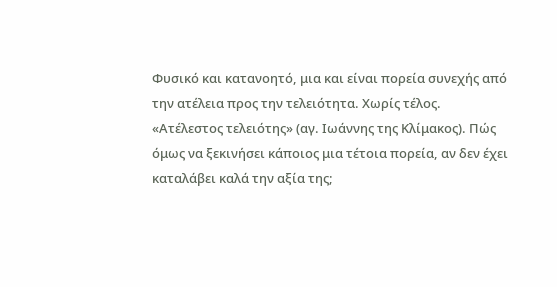Φυσικό και κατανοητό, μια και είναι πορεία συνεχής από την ατέλεια προς την τελειότητα. Χωρίς τέλος. «Ατέλεστος τελειότης» (αγ. Ιωάννης της Κλίμακος). Πώς όμως να ξεκινήσει κάποιος μια τέτοια πορεία, αν δεν έχει καταλάβει καλά την αξία της;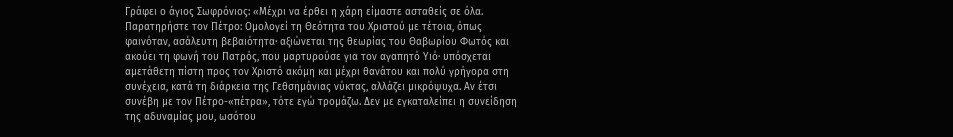Γράφει ο άγιος Σωφρόνιος: «Μέχρι να έρθει η χάρη είμαστε ασταθείς σε όλα. Παρατηρήστε τον Πέτρο: Ομολογεί τη Θεότητα του Χριστού με τέτοια, όπως φαινόταν, ασάλευτη βεβαιότητα· αξιώνεται της θεωρίας του Θαβωρίου Φωτός και ακούει τη φωνή του Πατρός, που μαρτυρούσε για τον αγαπητό Υιό· υπόσχεται αμετάθετη πίστη προς τον Χριστό ακόμη και μέχρι θανάτου και πολύ γρήγορα στη συνέχεια, κατά τη διάρκεια της Γεθσημάνιας νύκτας, αλλάζει μικρόψυχα. Αν έτσι συνέβη με τον Πέτρο-«πέτρα», τότε εγώ τρομάζω. Δεν με εγκαταλείπει η συνείδηση της αδυναμίας μου, ωσότου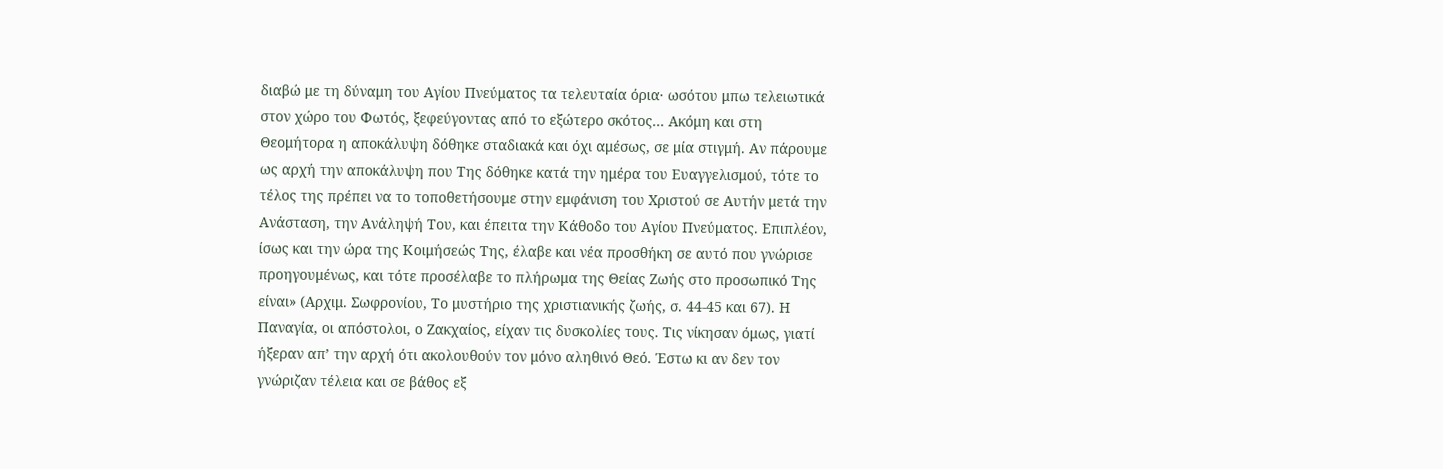διαβώ με τη δύναμη του Αγίου Πνεύματος τα τελευταία όρια· ωσότου μπω τελειωτικά στον χώρο του Φωτός, ξεφεύγοντας από το εξώτερο σκότος... Ακόμη και στη Θεομήτορα η αποκάλυψη δόθηκε σταδιακά και όχι αμέσως, σε μία στιγμή. Αν πάρουμε ως αρχή την αποκάλυψη που Της δόθηκε κατά την ημέρα του Ευαγγελισμού, τότε το τέλος της πρέπει να το τοποθετήσουμε στην εμφάνιση του Χριστού σε Αυτήν μετά την Ανάσταση, την Ανάληψή Του, και έπειτα την Κάθοδο του Αγίου Πνεύματος. Επιπλέον, ίσως και την ώρα της Κοιμήσεώς Της, έλαβε και νέα προσθήκη σε αυτό που γνώρισε προηγουμένως, και τότε προσέλαβε το πλήρωμα της Θείας Ζωής στο προσωπικό Της είναι» (Αρχιμ. Σωφρονίου, Το μυστήριο της χριστιανικής ζωής, σ. 44-45 και 67). Η Παναγία, οι απόστολοι, ο Ζακχαίος, είχαν τις δυσκολίες τους. Τις νίκησαν όμως, γιατί ήξεραν απ’ την αρχή ότι ακολουθούν τον μόνο αληθινό Θεό. Έστω κι αν δεν τον γνώριζαν τέλεια και σε βάθος εξ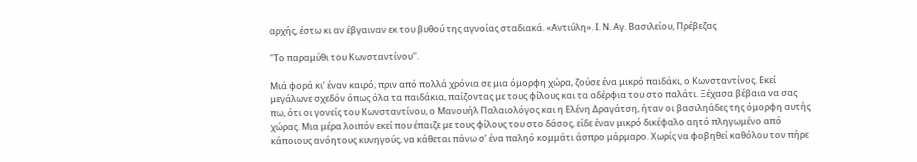αρχής, έστω κι αν έβγαιναν εκ του βυθού της αγνοίας σταδιακά. «Αντιύλη». Ι. Ν. Αγ. Βασιλείου, Πρέβεζας

''Το παραμύθι του Κωνσταντίνου''.

Μιά φορά κι’ έναν καιρό, πριν από πολλά χρόνια σε μια όμορφη χώρα, ζούσε ένα μικρό παιδάκι, ο Κωνσταντίνος. Εκεί μεγάλωνε σχεδόν όπως όλα τα παιδάκια, παίζοντας με τους φίλους και τα αδέρφια του στο παλάτι. Ξέχασα βέβαια να σας πω, ότι οι γονείς του Κωνσταντίνου, ο Μανουήλ Παλαιολόγος και η Ελένη Δραγάτση, ήταν οι βασιληάδες της όμορφη αυτής χώρας. Μια μέρα λοιπόν εκεί που έπαιζε με τους φίλους του στο δάσος, είδε έναν μικρό δικέφαλο αητό πληγωμένο από κάποιους ανόητους κυνηγούς, να κάθεται πάνω σ’ ένα παληό κομμάτι άσπρο μάρμαρο. Χωρίς να φοβηθεί καθόλου τον πήρε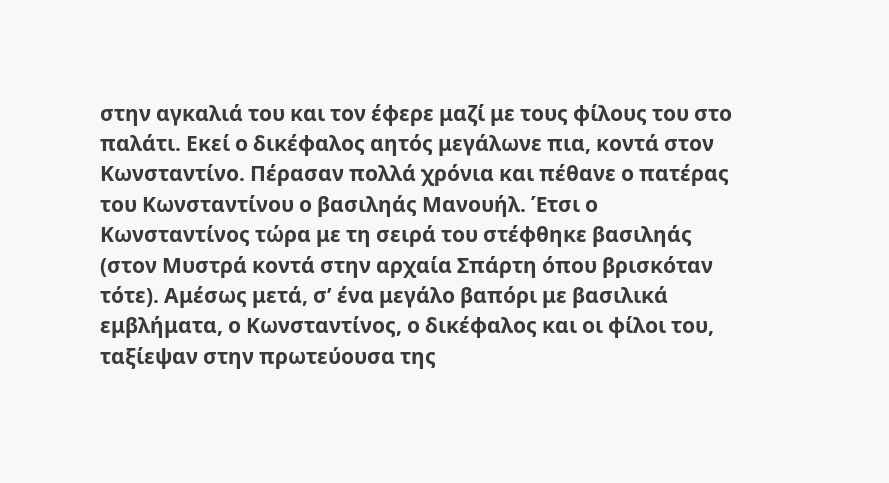στην αγκαλιά του και τον έφερε μαζί με τους φίλους του στο παλάτι. Εκεί ο δικέφαλος αητός μεγάλωνε πια, κοντά στον Κωνσταντίνο. Πέρασαν πολλά χρόνια και πέθανε ο πατέρας του Κωνσταντίνου ο βασιληάς Μανουήλ. Έτσι ο Κωνσταντίνος τώρα με τη σειρά του στέφθηκε βασιληάς (στον Μυστρά κοντά στην αρχαία Σπάρτη όπου βρισκόταν τότε). Αμέσως μετά, σ’ ένα μεγάλο βαπόρι με βασιλικά εμβλήματα, ο Κωνσταντίνος, ο δικέφαλος και οι φίλοι του, ταξίεψαν στην πρωτεύουσα της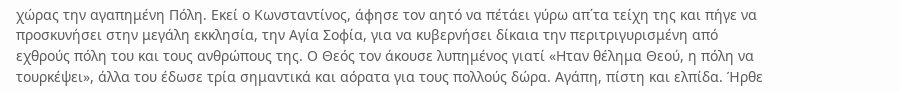χώρας την αγαπημένη Πόλη. Εκεί ο Κωνσταντίνος, άφησε τον αητό να πέτάει γύρω απ΄τα τείχη της και πήγε να προσκυνήσει στην μεγάλη εκκλησία, την Αγία Σοφία, για να κυβερνήσει δίκαια την περιτριγυρισμένη από εχθρούς πόλη του και τους ανθρώπους της. Ο Θεός τον άκουσε λυπημένος γιατί «Ηταν θέλημα Θεού, η πόλη να τουρκέψει», άλλα του έδωσε τρία σημαντικά και αόρατα για τους πολλούς δώρα. Αγάπη, πίστη και ελπίδα. Ήρθε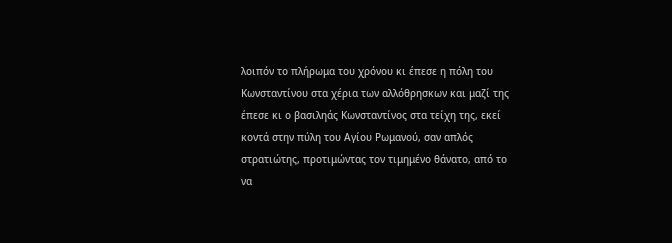λοιπόν το πλήρωμα του χρόνου κι έπεσε η πόλη του Κωνσταντίνου στα χέρια των αλλόθρησκων και μαζί της έπεσε κι ο βασιληάς Κωνσταντίνος στα τείχη της, εκεί κοντά στην πύλη του Αγίου Ρωμανού, σαν απλός στρατιώτης, προτιμώντας τον τιμημένο θάνατο, από το να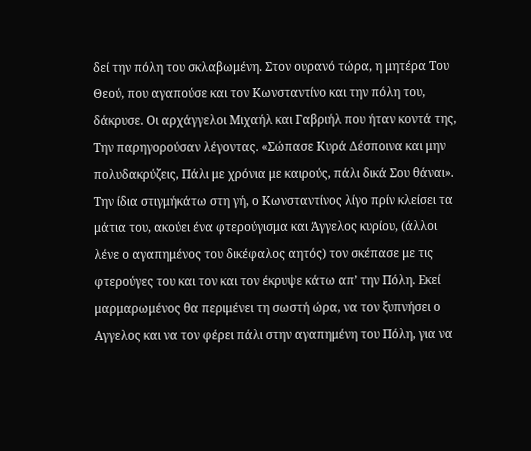δεί την πόλη του σκλαβωμένη. Στον ουρανό τώρα, η μητέρα Του Θεού, που αγαπούσε και τον Κωνσταντίνο και την πόλη του, δάκρυσε. Οι αρχάγγελοι Μιχαήλ και Γαβριήλ που ήταν κοντά της, Την παρηγορούσαν λέγοντας. «Σώπασε Κυρά Δέσποινα και μην πολυδακρύζεις, Πάλι με χρόνια με καιρούς, πάλι δικά Σου θάναι». Την ίδια στιγμήκάτω στη γή, ο Κωνσταντίνος λίγο πρίν κλείσει τα μάτια του, ακούει ένα φτερούγισμα και Άγγελος κυρίου, (άλλοι λένε ο αγαπημένος του δικέφαλος αητός) τον σκέπασε με τις φτερούγες του και τον και τον έκρυψε κάτω απ’ την Πόλη. Εκεί μαρμαρωμένος θα περιμένει τη σωστή ώρα, να τον ξυπνήσει ο Αγγελος και να τον φέρει πάλι στην αγαπημένη του Πόλη, για να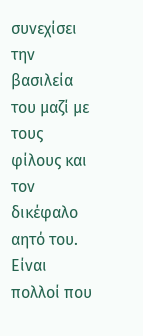συνεχίσει την βασιλεία του μαζί με τους φίλους και τον δικέφαλο αητό του. Είναι πολλοί που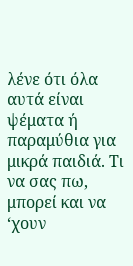λένε ότι όλα αυτά είναι ψέματα ή παραμύθια για μικρά παιδιά. Τι να σας πω, μπορεί και να ‘χουν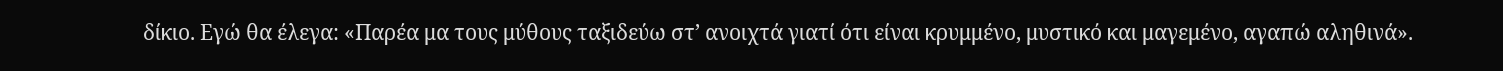δίκιο. Εγώ θα έλεγα: «Παρέα μα τους μύθους ταξιδεύω στ’ ανοιχτά γιατί ότι είναι κρυμμένο, μυστικό και μαγεμένο, αγαπώ αληθινά».